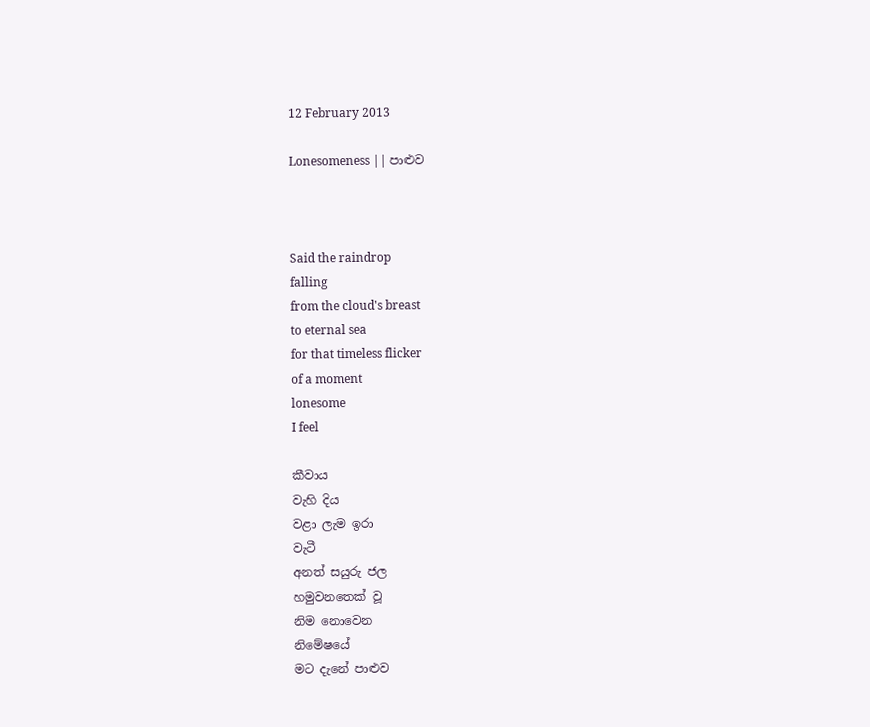12 February 2013

Lonesomeness || පාළුව



Said the raindrop
falling
from the cloud's breast
to eternal sea
for that timeless flicker
of a moment
lonesome
I feel

කීවාය
වැහි දිය
වළා ලැම ඉරා
වැටී
අනත් සයුරු ජල
හමුවනතෙක් වූ
නිම නොවෙන
නිමේෂයේ
මට දැනේ පාළුව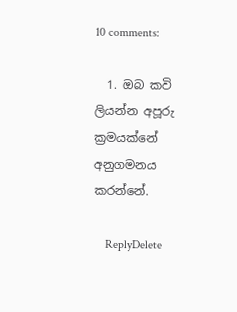10 comments:

  1. ඔබ කවි ලියන්න අපූරු ක්‍රමයක්නේ අනුගමනය කරන්නේ.

    ReplyDelete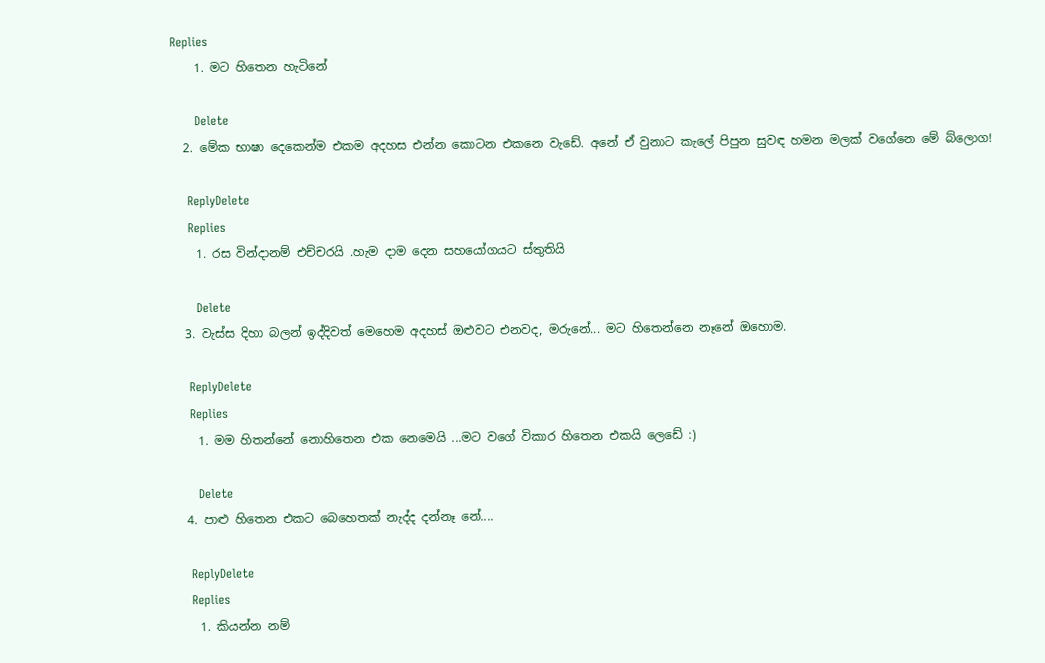Replies
    1. මට හිතෙන හැටිනේ

      Delete
  2. මේක භාෂා දෙකෙන්ම එකම අදහස එන්න කොටන එකනෙ වැඩේ. අනේ ඒ වුනාට කැලේ පිපුන සුවඳ හමන මලක් වගේනෙ මේ බ්ලොග!

    ReplyDelete
    Replies
    1. රස වින්දානම් එච්චරයි .හැම දාම දෙන සහයෝගයට ස්තුතියි

      Delete
  3. වැස්ස දිහා බලන් ඉද්දිවත් මෙහෙම අදහස් ඔළුවට එනවද, මරුනේ... මට හිතෙන්නෙ නෑනේ ඔහොම.

    ReplyDelete
    Replies
    1. මම හිතන්නේ නොහිතෙන එක නෙමෙයි ...මට වගේ විකාර හිතෙන එකයි ලෙඩේ :)

      Delete
  4. පාළු හිතෙන එකට බෙහෙතක් නැද්ද දන්නෑ නේ....

    ReplyDelete
    Replies
    1. කියන්න නම්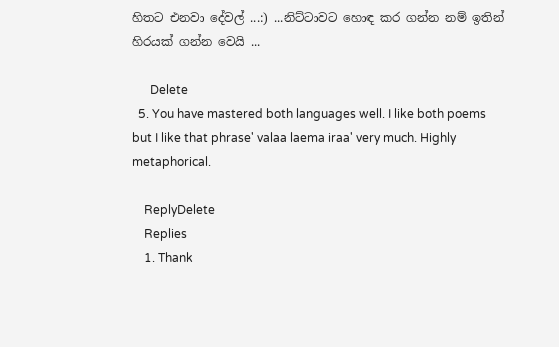හිතට එනවා දේවල් ...:) ...නිට්ටාවට හොඳ කර ගන්න නම් ඉතින් හිරයක් ගන්න වෙයි ...

      Delete
  5. You have mastered both languages well. I like both poems but I like that phrase' valaa laema iraa' very much. Highly metaphorical.

    ReplyDelete
    Replies
    1. Thank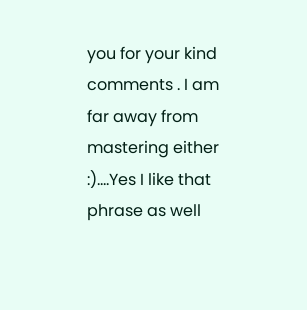you for your kind comments . I am far away from mastering either :)....Yes I like that phrase as well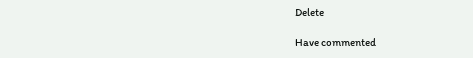Delete

Have commented